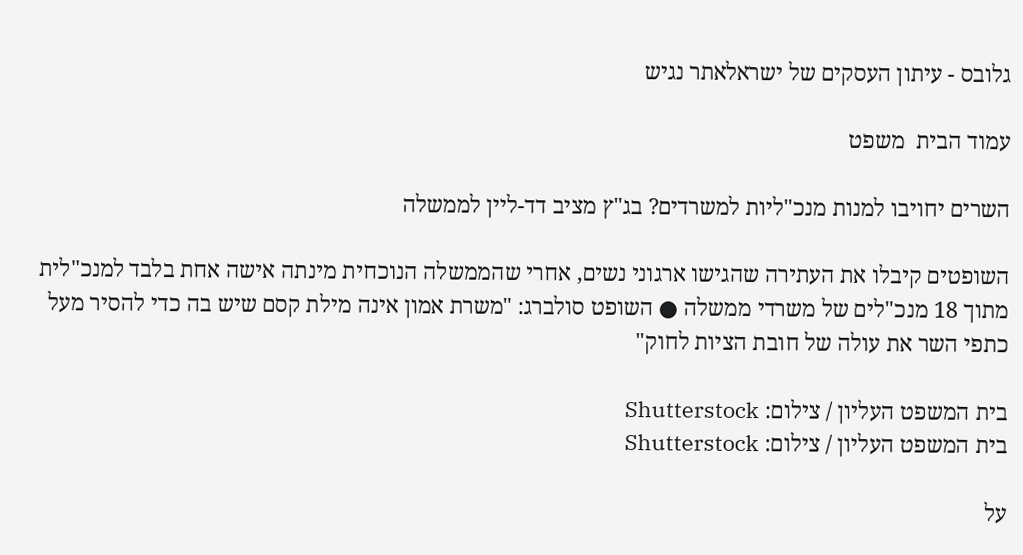גלובס - עיתון העסקים של ישראלאתר נגיש

עמוד הבית  משפט

השרים יחויבו למנות מנכ"ליות למשרדים? בג"ץ מציב דד-ליין לממשלה

השופטים קיבלו את העתירה שהגישו ארגוני נשים, אחרי שהממשלה הנוכחית מינתה אישה אחת בלבד למנכ"לית מתוך 18 מנכ"לים של משרדי ממשלה ● השופט סולברג: "משרת אמון אינה מילת קסם שיש בה כדי להסיר מעל כתפי השר את עולה של חובת הציות לחוק"

בית המשפט העליון / צילום: Shutterstock
בית המשפט העליון / צילום: Shutterstock

על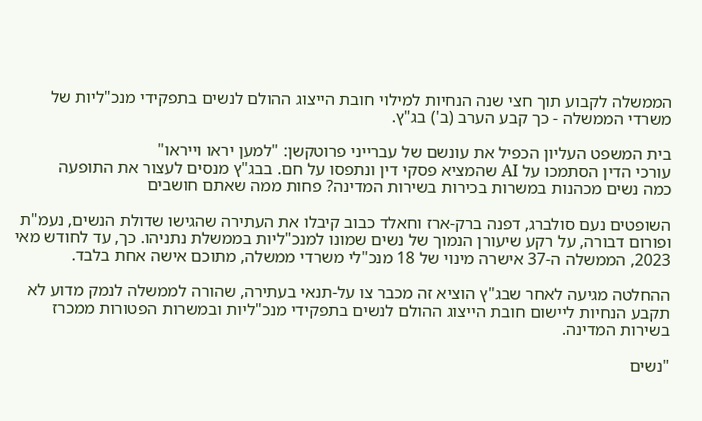הממשלה לקבוע תוך חצי שנה הנחיות למילוי חובת הייצוג ההולם לנשים בתפקידי מנכ"ליות של משרדי הממשלה - כך קבע הערב (ב') בג"ץ.

בית המשפט העליון הכפיל את עונשם של עברייני פרוטקשן: "למען יראו וייראו"
עורכי הדין הסתמכו על AI שהמציא פסקי דין ונתפסו על חם. בבג"ץ מנסים לעצור את התופעה
כמה נשים מכהנות במשרות בכירות בשירות המדינה? פחות ממה שאתם חושבים

השופטים נעם סולברג, דפנה ברק-ארז וחאלד כבוב קיבלו את העתירה שהגישו שדולת הנשים, נעמ"ת ופורום דבורה, על רקע שיעורן הנמוך של נשים שמונו למנכ"ליות בממשלת נתניהו. כך, עד לחודש מאי 2023, הממשלה ה-37 אישרה מינוי של 18 מנכ"לי משרדי ממשלה, מתוכם אישה אחת בלבד.

ההחלטה מגיעה לאחר שבג"ץ הוציא זה מכבר צו על-תנאי בעתירה, שהורה לממשלה לנמק מדוע לא תקבע הנחיות ליישום חובת הייצוג ההולם לנשים בתפקידי מנכ"ליות ובמשרות הפטורות ממכרז בשירות המדינה.

"נשים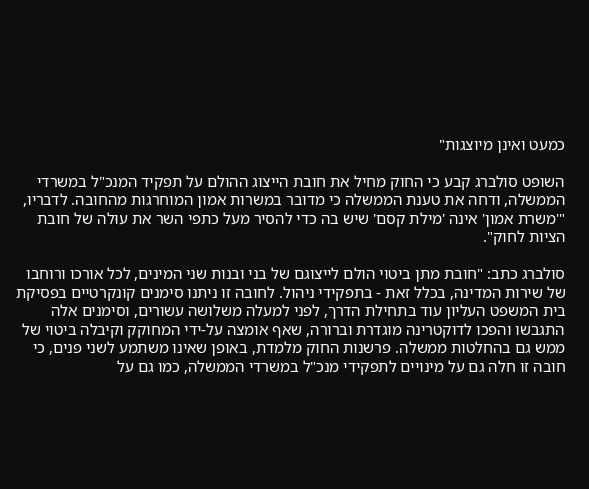כמעט ואינן מיוצגות"

השופט סולברג קבע כי החוק מחיל את חובת הייצוג ההולם על תפקיד המנכ"ל במשרדי הממשלה, ודחה את טענת הממשלה כי מדובר במשרות אמון המוחרגות מהחובה. לדבריו, "'משרת אמון' אינה 'מילת קסם' שיש בה כדי להסיר מעל כתפי השר את עוּלה של חובת הציות לחוק".

סולברג כתב: "חובת מתן ביטוי הולם לייצוגם של בני ובנות שני המינים, לכל אורכו ורוחבו של שירות המדינה, בכלל זאת - בתפקידי ניהול. לחובה זו ניתנו סימנים קונקרטיים בפסיקת בית המשפט העליון עוד בתחילת הדרך, לפני למעלה משלושה עשורים, וסימנים אלה התגבשו והפכו לדוקטרינה מוגדרת וברורה, שאף אומצה על-ידי המחוקק וקיבלה ביטוי של ממש גם בהחלטות ממשלה. פרשנות החוק מלמדת, באופן שאינו משתמע לשני פנים, כי חובה זו חלה גם על מינויים לתפקידי מנכ"ל במשרדי הממשלה, כמו גם על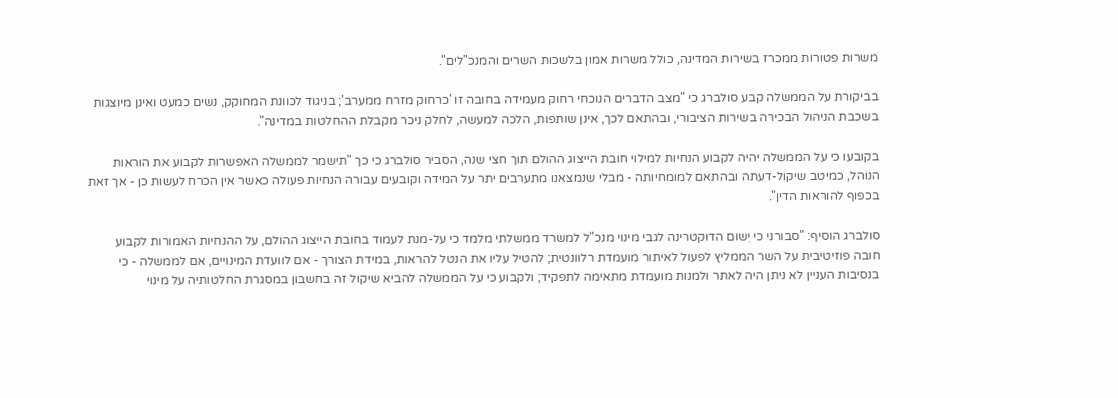משרות פטורות ממכרז בשירות המדינה, כולל משרות אמון בלשכות השרים והמנכ"לים".

בביקורת על הממשלה קבע סולברג כי "מצב הדברים הנוכחי רחוק מעמידה בחובה זו 'כרחוק מזרח ממערב'; בניגוד לכוונת המחוקק, נשים כמעט ואינן מיוצגות בשכבת הניהול הבכירה בשירות הציבורי, ובהתאם לכך, אינן שותפות, הלכה למעשה, לחלק ניכר מקבלת ההחלטות במדינה".

בקובעו כי על הממשלה יהיה לקבוע הנחיות למילוי חובת הייצוג ההולם תוך חצי שנה, הסביר סולברג כי כך "תישמר לממשלה האפשרות לקבוע את הוראות הנוהל, כמיטב שיקול-דעתה ובהתאם למומחיותה - מבלי שנמצאנו מתערבים יתר על המידה וקובעים עבורה הנחיות פעולה כאשר אין הכרח לעשות כן - אך זאת בכפוף להוראות הדין".

סולברג הוסיף: "סבורני כי יִשוּם הדוקטרינה לגבי מינוי מנכ"ל למשרד ממשלתי מלמד כי על-מנת לעמוד בחובת הייצוג ההולם, על ההנחיות האמורות לקבוע חובה פוזיטיבית על השר הממליץ לפעול לאיתור מועמדת רלוונטית; להטיל עליו את הנטל להראות, במידת הצורך - אם לוועדת המינויים, אם לממשלה - כי בנסיבות העניין לא ניתן היה לאתר ולמנות מועמדת מתאימה לתפקיד; ולקבוע כי על הממשלה להביא שיקול זה בחשבון במסגרת החלטותיה על מינוי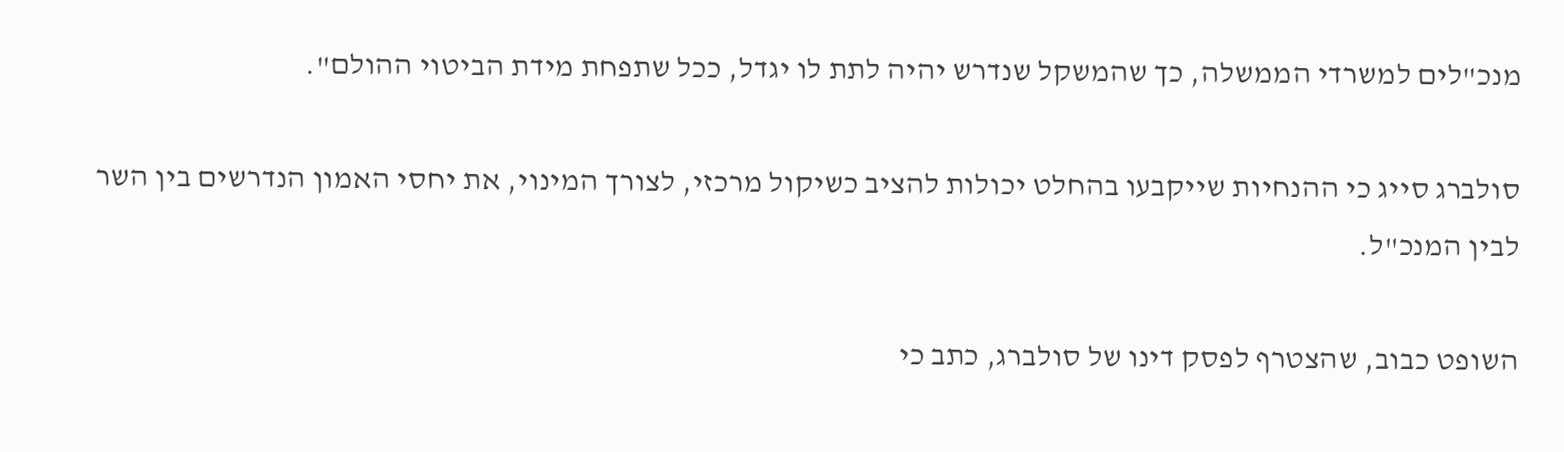מנכ"לים למשרדי הממשלה, כך שהמשקל שנדרש יהיה לתת לו יגדל, ככל שתפחת מידת הביטוי ההולם".

סולברג סייג כי ההנחיות שייקבעו בהחלט יכולות להציב כשיקול מרכזי, לצורך המינוי, את יחסי האמון הנדרשים בין השר לבין המנכ"ל.

השופט כבוב, שהצטרף לפסק דינו של סולברג, כתב כי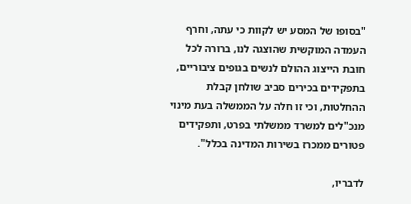"בסופו של המסע יש לקוות כי עתה, וחרף העמדה המוקשית שהוצגה לנו, ברורה לכל חובת הייצוג ההולם לנשים בגופים ציבוריים, בתפקידים בכירים סביב שולחן קבלת ההחלטות, וכי זו חלה על הממשלה בעת מינוי מנכ"לים למשרד ממשלתי בפרט, ותפקידים פטורים ממכרז בשירות המדינה בכלל".

לדבריו,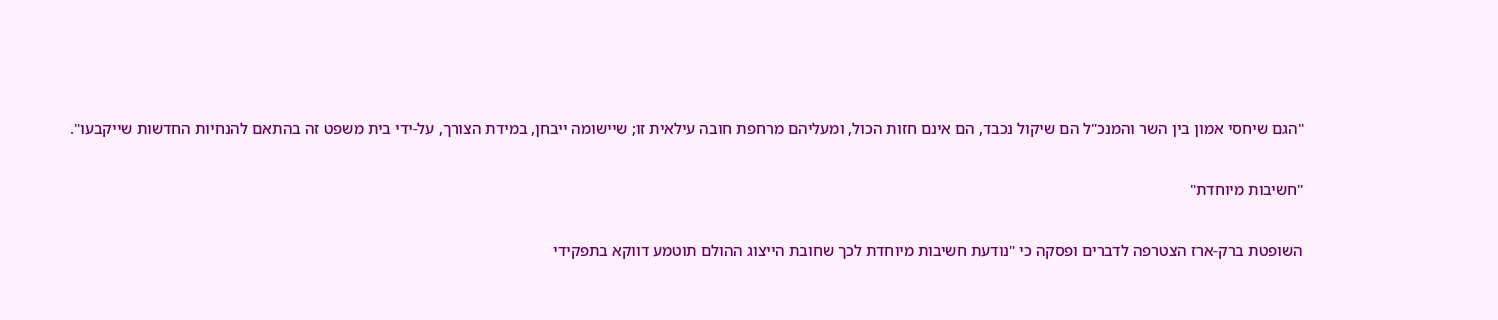"הגם שיחסי אמון בין השר והמנכ"ל הם שיקול נכבד, הם אינם חזות הכול, ומעליהם מרחפת חובה עילאית זו; שיישומה ייבחן, במידת הצורך, על-ידי בית משפט זה בהתאם להנחיות החדשות שייקבעו".

"חשיבות מיוחדת"

השופטת ברק-ארז הצטרפה לדברים ופסקה כי "נודעת חשיבות מיוחדת לכך שחובת הייצוג ההולם תוטמע דווקא בתפקידי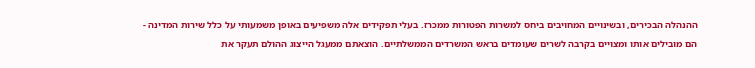ההנהלה הבכירים, ובשינויים המחויבים ביחס למשרות הפטורות ממכרז. בעלי תפקידים אלה משפיעים באופן משמעותי על כלל שירות המדינה - הם מובילים אותו ומצויים בקרבה לשרים שעומדים בראש המשרדים הממשלתיים. הוצאתם ממעגל הייצוג ההולם תעקר את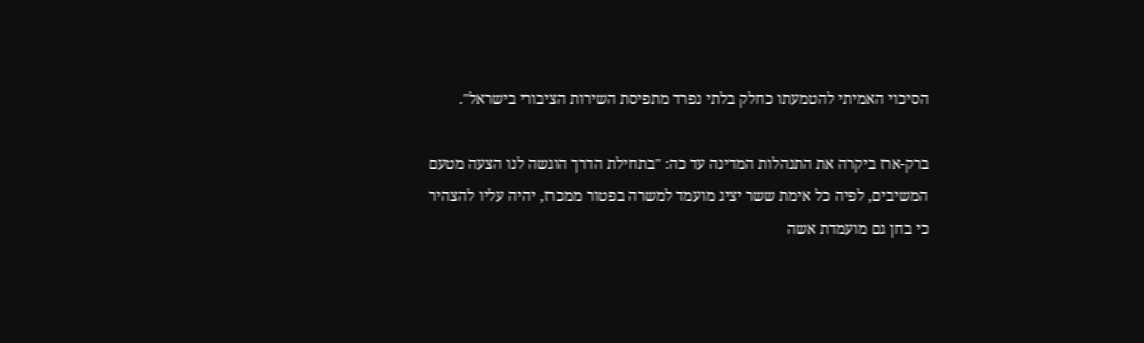הסיכוי האמיתי להטמעתו כחלק בלתי נפרד מתפיסת השירות הציבורי בישראל".

ברק-ארז ביקרה את התנהלות המדינה עד כה: "בתחילת הדרך הוגשה לנו הצעה מטעם המשיבים, לפיה כל אימת ששר יציג מועמד למשרה בפטור ממכרז, יהיה עליו להצהיר כי בחן גם מועמדת אשה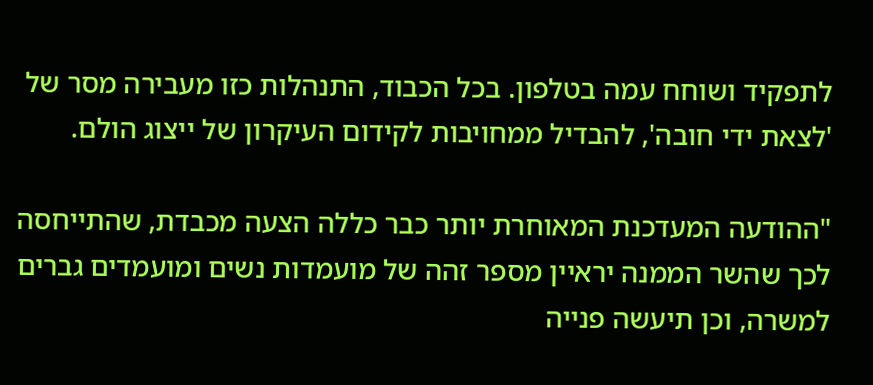לתפקיד ושוחח עמה בטלפון. בכל הכבוד, התנהלות כזו מעבירה מסר של 'לצאת ידי חובה', להבדיל ממחויבות לקידום העיקרון של ייצוג הולם.

"ההודעה המעדכנת המאוחרת יותר כבר כללה הצעה מכבדת, שהתייחסה לכך שהשר הממנה יראיין מספר זהה של מועמדות נשים ומועמדים גברים למשרה, וכן תיעשה פנייה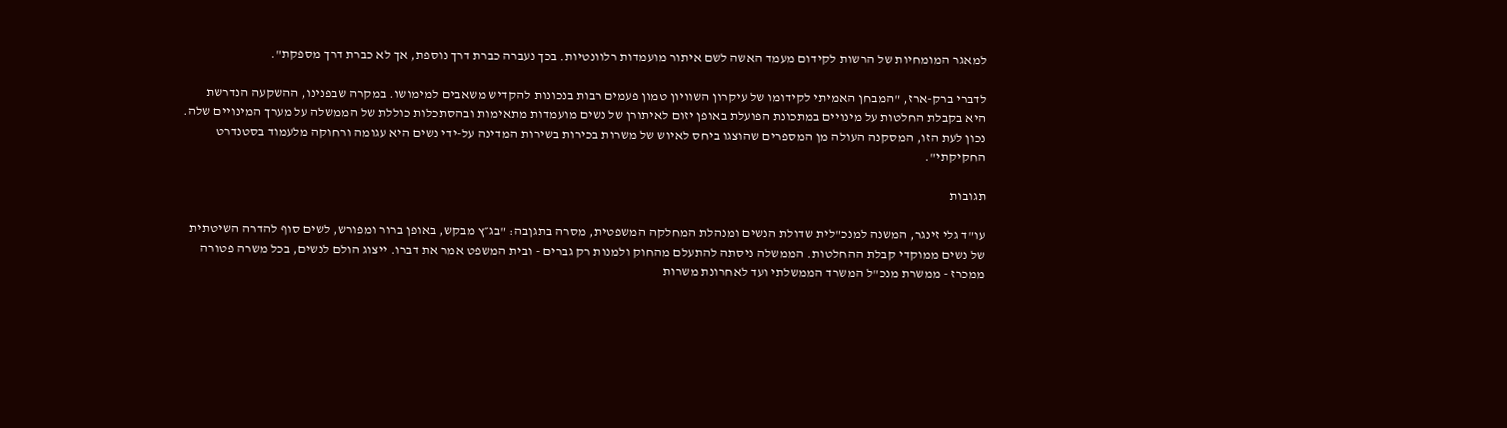למאגר המומחיות של הרשות לקידום מעמד האשה לשם איתור מועמדות רלוונטיות. בכך נעברה כברת דרך נוספת, אך לא כברת דרך מספקת".

לדברי ברק-ארז, "המבחן האמיתי לקידומו של עיקרון השוויון טמון פעמים רבות בנכונות להקדיש משאבים למימושו. במקרה שבפנינו, ההשקעה הנדרשת היא בקבלת החלטות על מינויים במתכונת הפועלת באופן יזום לאיתורן של נשים מועמדות מתאימות ובהסתכלות כוללת של הממשלה על מערך המינויים שלה. נכון לעת הזו, המסקנה העולה מן המספרים שהוצגו ביחס לאיוש של משרות בכירות בשירות המדינה על-ידי נשים היא עגומה ורחוקה מלעמוד בסטנדרט החקיקתי".

תגובות

עו"ד גלי זינגר, המשנה למנכ"לית שדולת הנשים ומנהלת המחלקה המשפטית, מסרה בתגןבה: "בג״ץ מבקש, באופן ברור ומפורש, לשים סוף להדרה השיטתית של נשים ממוקדי קבלת ההחלטות. הממשלה ניסתה להתעלם מהחוק ולמנות רק גברים - ובית המשפט אמר את דברו. ייצוג הולם לנשים, בכל משרה פטורה ממכרז - ממשרת מנכ"ל המשרד הממשלתי ועד לאחרונת משרות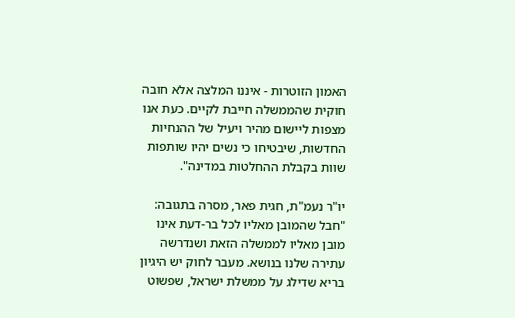האמון הזוטרות - איננו המלצה אלא חובה חוקית שהממשלה חייבת לקיים. כעת אנו מצפות ליישום מהיר ויעיל של ההנחיות החדשות, שיבטיחו כי נשים יהיו שותפות שוות בקבלת ההחלטות במדינה".

יו"ר נעמ"ת, חגית פאר, מסרה בתגובה: "חבל שהמובן מאליו לכל בר-דעת אינו מובן מאליו לממשלה הזאת ושנדרשה עתירה שלנו בנושא. מעבר לחוק יש היגיון בריא שדילג על ממשלת ישראל, שפשוט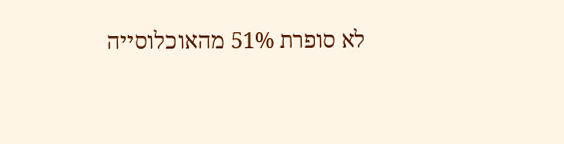לא סופרת 51% מהאוכלוסייה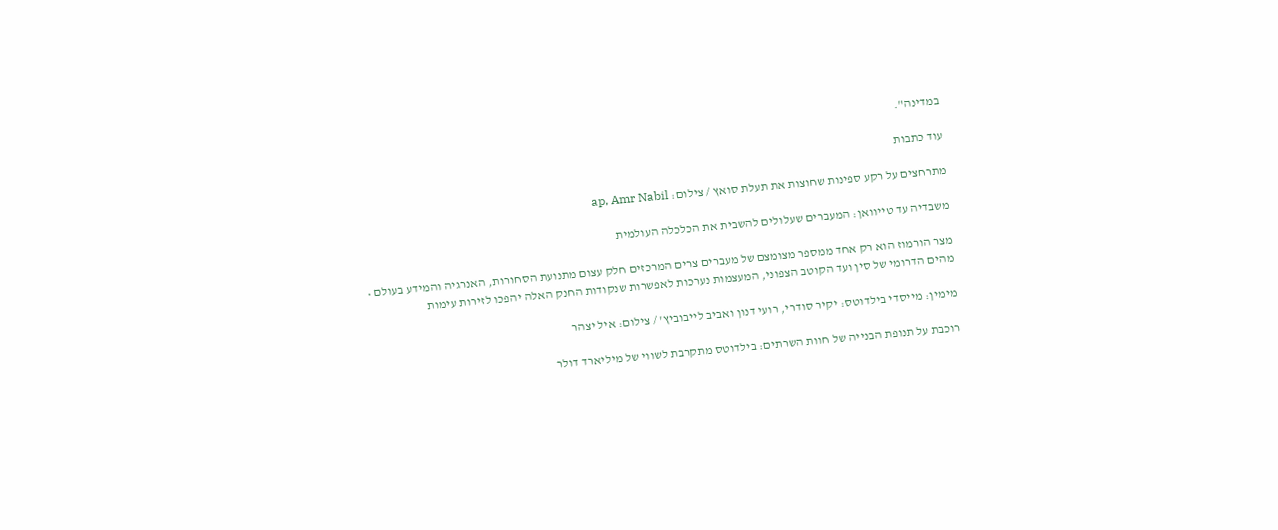במדינה".

עוד כתבות

מתרחצים על רקע ספינות שחוצות את תעלת סואץ / צילום: ap, Amr Nabil

משבדיה עד טייוואן: המעברים שעלולים להשבית את הכלכלה העולמית

מצר הורמוז הוא רק אחד ממספר מצומצם של מעברים צרים המרכזים חלק עצום מתנועת הסחורות, האנרגיה והמידע בעולם • מהים הדרומי של סין ועד הקוטב הצפוני, המעצמות נערכות לאפשרות שנקודות החנק האלה יהפכו לזירות עימות

מימין: מייסדי בילדוטס: יקיר סודרי, רועי דנון ואביב לייבוביץ' / צילום: איל יצהר

רוכבת על תנופת הבנייה של חוות השרתים: בילדוטס מתקרבת לשווי של מיליארד דולר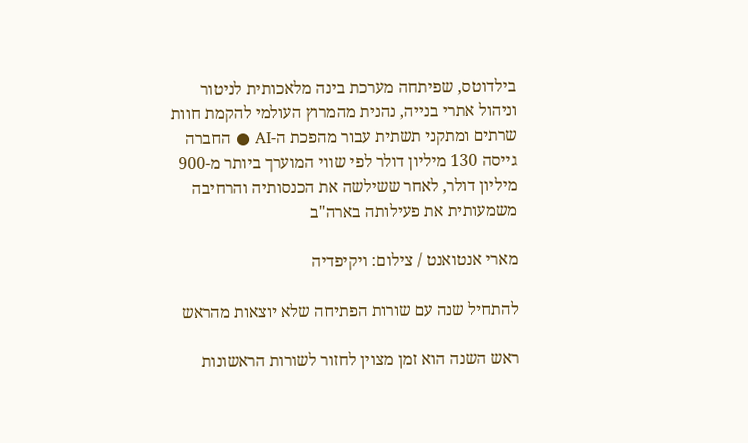בילדוטס, שפיתחה מערכת בינה מלאכותית לניטור וניהול אתרי בנייה, נהנית מהמרוץ העולמי להקמת חוות שרתים ומתקני תשתית עבור מהפכת ה-AI ● החברה גייסה 130 מיליון דולר לפי שווי המוערך ביותר מ-900 מיליון דולר, לאחר ששילשה את הכנסותיה והרחיבה משמעותית את פעילותה בארה"ב

מארי אנטואנט / צילום: ויקיפדיה

להתחיל שנה עם שורות הפתיחה שלא יוצאות מהראש

ראש השנה הוא זמן מצוין לחזור לשורות הראשונות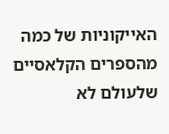האייקוניות של כמה מהספרים הקלאסיים שלעולם לא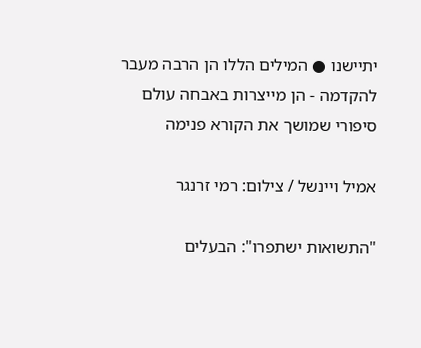יתיישנו ● המילים הללו הן הרבה מעבר להקדמה - הן מייצרות באבחה עולם סיפורי שמושך את הקורא פנימה

אמיל ויינשל / צילום: רמי זרנגר

"התשואות ישתפרו": הבעלים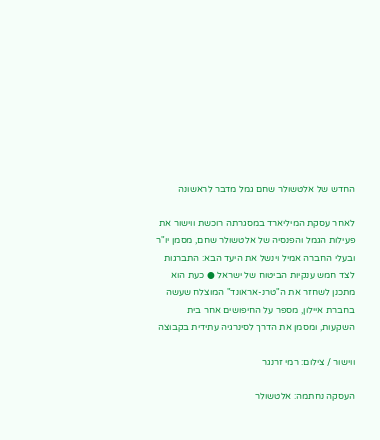החדש של אלטשולר שחם גמל מדבר לראשונה

לאחר עסקת המיליארד במסגרתה רוכשת ווישור את פעילות הגמל והפנסיה של אלטשולר שחם, מסמן יו"ר ובעלי החברה אמיל וינשל את היעד הבא: התברגות לצד חמש ענקיות הביטוח של ישראל ● כעת הוא מתכנן לשחזר את ה"טרנ-אראונד" המוצלח שעשה בחברת איילון, מספר על החיפושים אחר בית השקעות, ומסמן את הדרך לסינרגיה עתידית בקבוצה

ווישור / צילום: רמי זרנגר

העסקה נחתמה: אלטשולר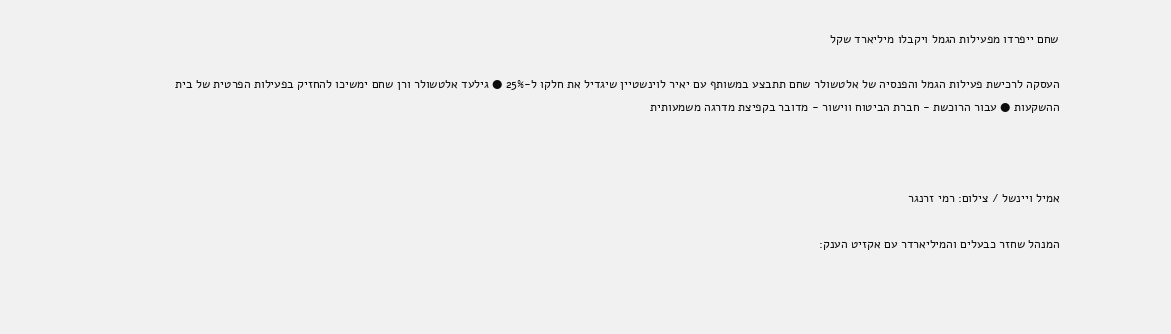שחם ייפרדו מפעילות הגמל ויקבלו מיליארד שקל

העסקה לרכישת פעילות הגמל והפנסיה של אלטשולר שחם תתבצע במשותף עם יאיר לוינשטיין שיגדיל את חלקו ל-25% ● גילעד אלטשולר ורן שחם ימשיכו להחזיק בפעילות הפרטית של בית ההשקעות ● עבור הרוכשת - חברת הביטוח ווישור - מדובר בקפיצת מדרגה משמעותית



אמיל ויינשל / צילום: רמי זרנגר

המנהל שחזר כבעלים והמיליארדר עם אקזיט הענק: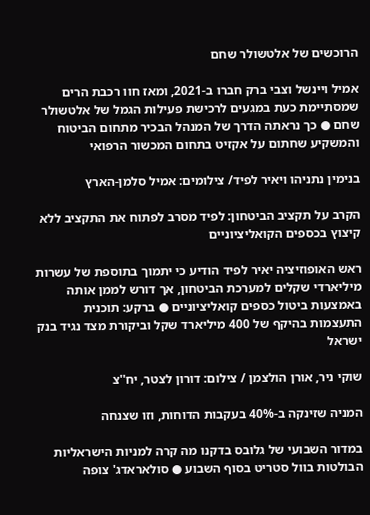הרוכשים של אלטשולר שחם

אמיל ויינשל וצבי ברק חברו ב-2021, ומאז חוו רכבת הרים שמסתיימת כעת במגעים לרכישת פעילות הגמל של אלטשולר שחם ● כך נראתה הדרך של המנהל הבכיר מתחום הביטוח והמשקיע שחתום על אקזיט בתחום המכשור הרפואי

בנימין נתניהו ויאיר לפיד/ צילומים: אמיל סלמן-הארץ

הקרב על תקציב הביטחון: לפיד מסרב לפתוח את התקציב ללא קיצוץ בכספים הקואליציוניים

ראש האופוזיציה יאיר לפיד הודיע כי יתמוך בתוספת של עשרות מיליארדי שקלים למערכת הביטחון, אך דורש לממן אותה באמצעות ביטול כספים קואליציוניים ● ברקע: תוכנית התעצמות בהיקף של 400 מיליארד שקל וביקורת מצד נגיד בנק ישראל

שוקי ניר, אורן הולצמן / צילום: דורון לצטר, יח''צ

המניה שזינקה ב-40% בעקבות הדוחות, וזו שצנחה

במדור השבועי של גלובס בדקנו מה קרה למניות הישראליות הבולטות בוול סטריט בסוף השבוע ● סולאראדג' צופה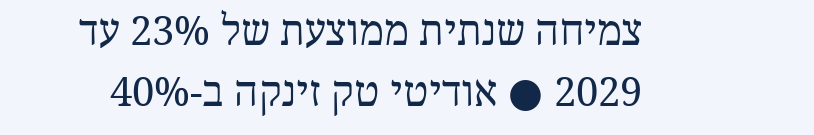צמיחה שנתית ממוצעת של 23% עד 2029 ● אודיטי טק זינקה ב-40%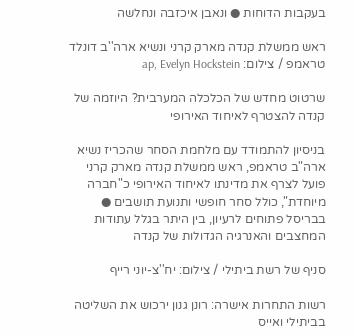בעקבות הדוחות ● ונאבן איכזבה ונחלשה

ראש ממשלת קנדה מארק קרני ונשיא ארה''ב דונלד טראמפ / צילום: ap, Evelyn Hockstein

שרטוט מחדש של הכלכלה המערבית? היוזמה של קנדה להצטרף לאיחוד האירופי

בניסיון להתמודד עם מלחמת הסחר שהכריז נשיא ארה"ב טראמפ, ראש ממשלת קנדה מארק קרני פועל לצרף את מדינתו לאיחוד האירופי כ"חברה מיוחדת", כולל סחר חופשי ותנועת תושבים ● בבריסל פתוחים לרעיון, בין היתר בגלל עתודות המחצבים והאנרגיה הגדולות של קנדה

סניף של רשת ביתילי / צילום: יח''צ-יוני רייף

רשות התחרות אישרה: רונן גנון ירכוש את השליטה בביתילי ואייס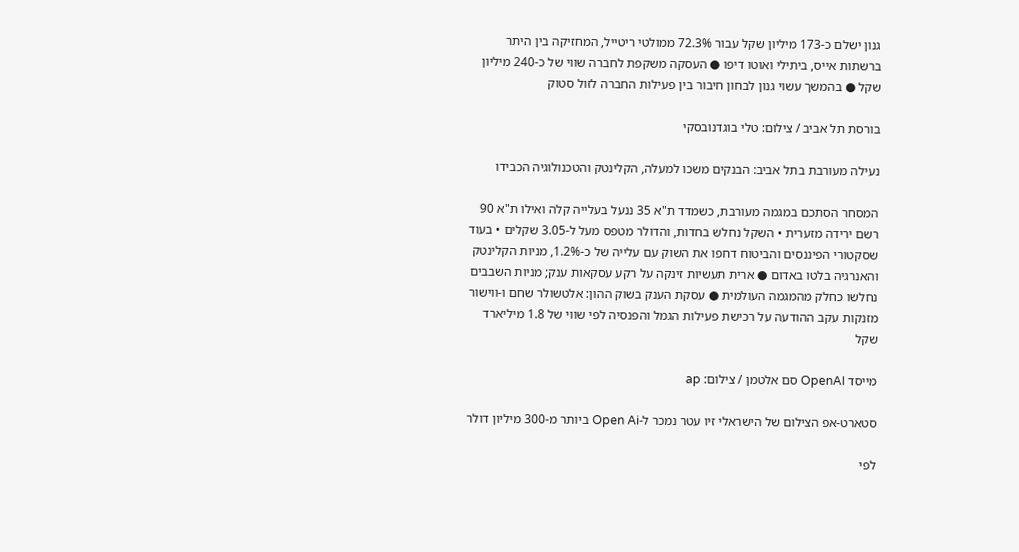גנון ישלם כ-173 מיליון שקל עבור 72.3% ממולטי ריטייל, המחזיקה בין היתר ברשתות אייס, ביתילי ואוטו דיפו ● העסקה משקפת לחברה שווי של כ-240 מיליון שקל ● בהמשך עשוי גנון לבחון חיבור בין פעילות החברה לזול סטוק

בורסת תל אביב / צילום: טלי בוגדנובסקי

נעילה מעורבת בתל אביב: הבנקים משכו למעלה, הקלינטק והטכנולוגיה הכבידו

המסחר הסתכם במגמה מעורבת, כשמדד ת"א 35 ננעל בעלייה קלה ואילו ת"א 90 רשם ירידה מזערית • השקל נחלש בחדות, והדולר מטפס מעל ל-3.05 שקלים • בעוד שסקטורי הפיננסים והביטוח דחפו את השוק עם עלייה של כ-1.2%, מניות הקלינטק והאנרגיה בלטו באדום ● ארית תעשיות זינקה על רקע עסקאות ענק; מניות השבבים נחלשו כחלק מהמגמה העולמית ● עסקת הענק בשוק ההון: אלטשולר שחם ו-ווישור מזנקות עקב ההודעה על רכישת פעילות הגמל והפנסיה לפי שווי של 1.8 מיליארד שקל

מייסד OpenAI סם אלטמן / צילום: ap

סטארט-אפ הצילום של הישראלי זיו עטר נמכר ל-Open Ai ביותר מ-300 מיליון דולר

לפי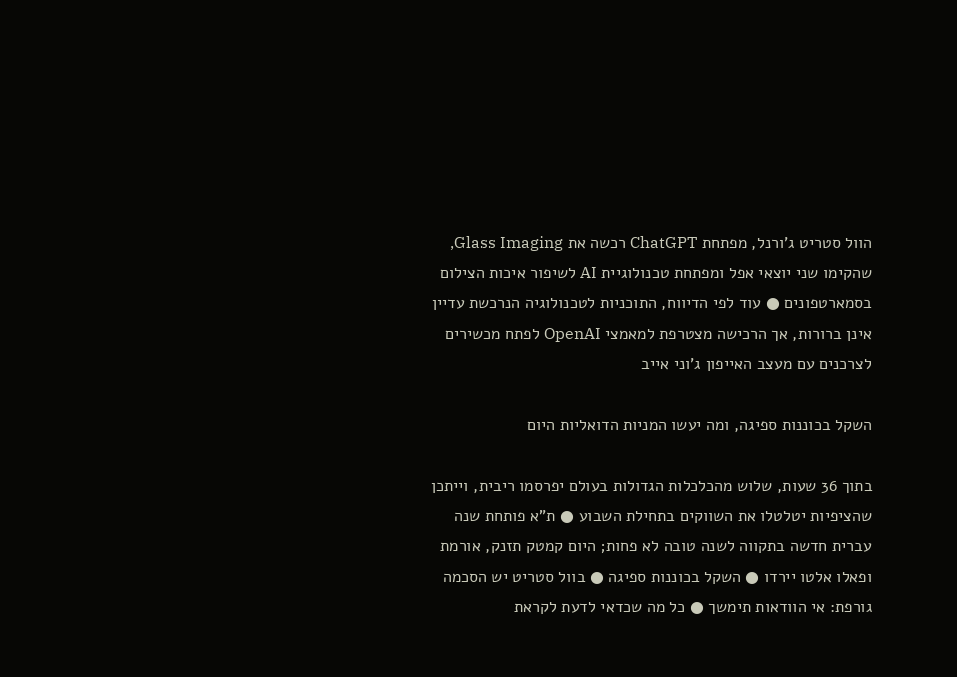הוול סטריט ג'ורנל, מפתחת ChatGPT רכשה את Glass Imaging, שהקימו שני יוצאי אפל ומפתחת טכנולוגיית AI לשיפור איכות הצילום בסמארטפונים ● עוד לפי הדיווח, התוכניות לטכנולוגיה הנרכשת עדיין אינן ברורות, אך הרכישה מצטרפת למאמצי OpenAI לפתח מכשירים לצרכנים עם מעצב האייפון ג'וני אייב

השקל בכוננות ספיגה, ומה יעשו המניות הדואליות היום

בתוך 36 שעות, שלוש מהכלכלות הגדולות בעולם יפרסמו ריבית, וייתכן שהציפיות יטלטלו את השווקים בתחילת השבוע ● ת"א פותחת שנה עברית חדשה בתקווה לשנה טובה לא פחות; היום קמטק תזנק, אורמת ופאלו אלטו יירדו ● השקל בכוננות ספיגה ● בוול סטריט יש הסכמה גורפת: אי הוודאות תימשך ● כל מה שכדאי לדעת לקראת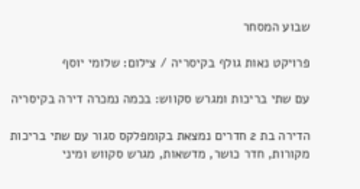שבוע המסחר

פרויקט נאות גולף בקיסריה / צילום: שלומי יוסף

עם שתי בריכות ומגרש סקווש: בכמה נמכרה דירה בקיסריה

הדירה בת 2 חדרים נמצאת בקומפלקס סגור עם שתי בריכות מקורות, חדר כושר, מדשאות, מגרש סקווש ומיני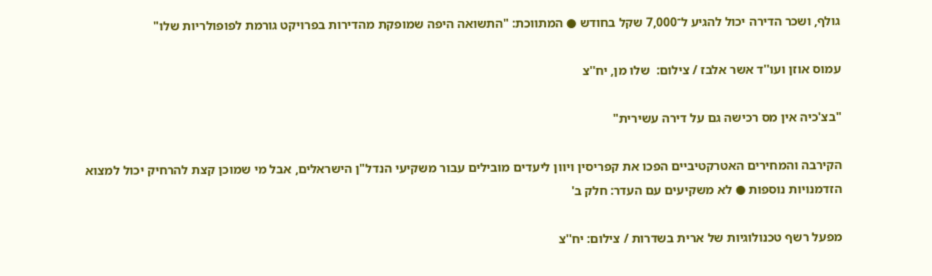גולף, ושכר הדירה יכול להגיע ל־7,000 שקל בחודש ● המתווכת: "התשואה היפה שמופקת מהדירות בפרויקט גורמת לפופולריות שלו"

עמוס אוזן ועו''ד אשר אלבז / צילום:  שלו מן, יח''צ

"בצ'כיה אין מס רכישה גם על דירה עשירית"

הקירבה והמחירים האטרקטיביים הפכו את קפריסין ויוון ליעדים מובילים עבור משקיעי הנדל"ן הישראלים, אבל מי שמוכן קצת להרחיק יכול למצוא הזדמנויות נוספות ● לא משקיעים עם העדר: חלק ב'

מפעל רשף טכנולוגיות של ארית בשדרות / צילום: יח''צ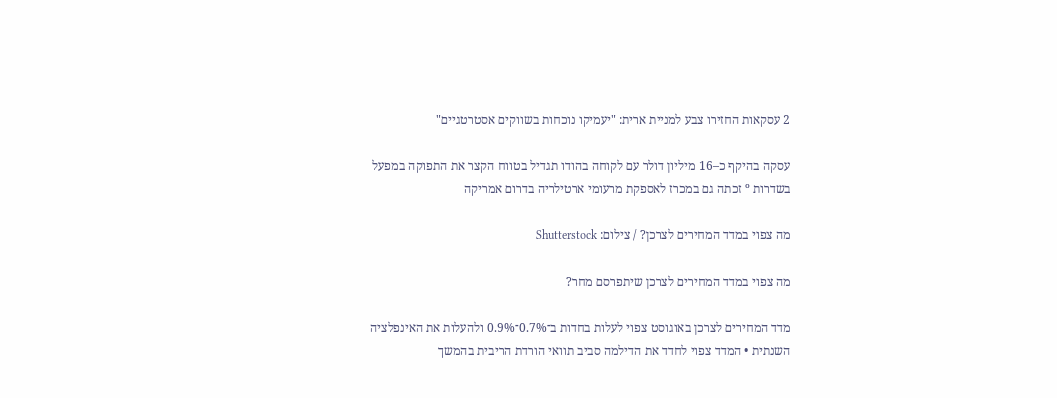2 עסקאות החזירו צבע למניית ארית: "יעמיקו נוכחות בשווקים אסטרטגיים"

עסקה בהיקף כ–16 מיליון דולר עם לקוחה בהודו תגדיל בטווח הקצר את התפוקה במפעל בשדרות º זכתה גם במכרז לאספקת מרעומי ארטילריה בדרום אמריקה

מה צפוי במדד המחירים לצרכן? / צילום: Shutterstock

מה צפוי במדד המחירים לצרכן שיתפרסם מחר?

מדד המחירים לצרכן באוגוסט צפוי לעלות בחדות ב־0.7%־0.9% ולהעלות את האינפלציה השנתית • המדד צפוי לחדד את הדילמה סביב תוואי הורדת הריבית בהמשך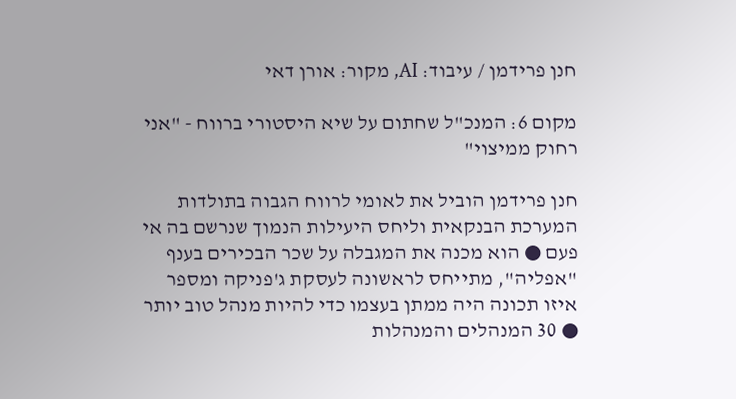חנן פרידמן / עיבוד: AI, מקור: אורן דאי

מקום 6: המנכ"ל שחתום על שיא היסטורי ברווח - "אני רחוק ממיצוי"

חנן פרידמן הוביל את לאומי לרווח הגבוה בתולדות המערכת הבנקאית וליחס היעילות הנמוך שנרשם בה אי פעם ● הוא מכנה את המגבלה על שכר הבכירים בענף "אפליה", מתייחס לראשונה לעסקת ג'פניקה ומספר איזו תכונה היה ממתן בעצמו כדי להיות מנהל טוב יותר ● 30 המנהלים והמנהלות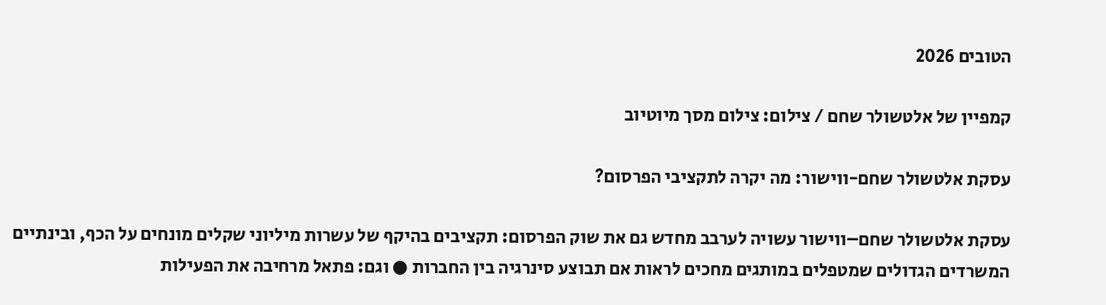הטובים 2026

קמפיין של אלטשולר שחם / צילום: צילום מסך מיוטיוב

עסקת אלטשולר שחם-ווישור: מה יקרה לתקציבי הפרסום?

עסקת אלטשולר שחם–ווישור עשויה לערבב מחדש גם את שוק הפרסום: תקציבים בהיקף של עשרות מיליוני שקלים מונחים על הכף, ובינתיים המשרדים הגדולים שמטפלים במותגים מחכים לראות אם תבוצע סינרגיה בין החברות ● וגם: פתאל מרחיבה את הפעילות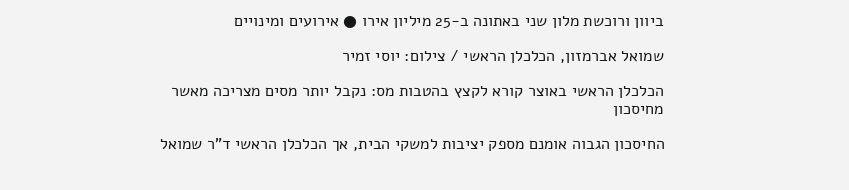ביוון ורוכשת מלון שני באתונה ב-25 מיליון אירו ● אירועים ומינויים

שמואל אברמזון, הכלכלן הראשי / צילום: יוסי זמיר

הכלכלן הראשי באוצר קורא לקצץ בהטבות מס: נקבל יותר מסים מצריכה מאשר מחיסכון

החיסכון הגבוה אומנם מספק יציבות למשקי הבית, אך הכלכלן הראשי ד"ר שמואל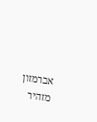אברמזון מזהיר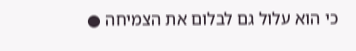כי הוא עלול גם לבלום את הצמיחה ●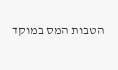הטבות המס במוקד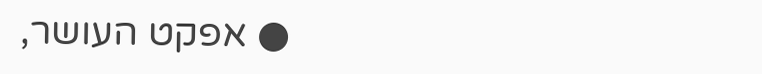● אפקט העושר,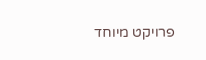פרויקט מיוחד